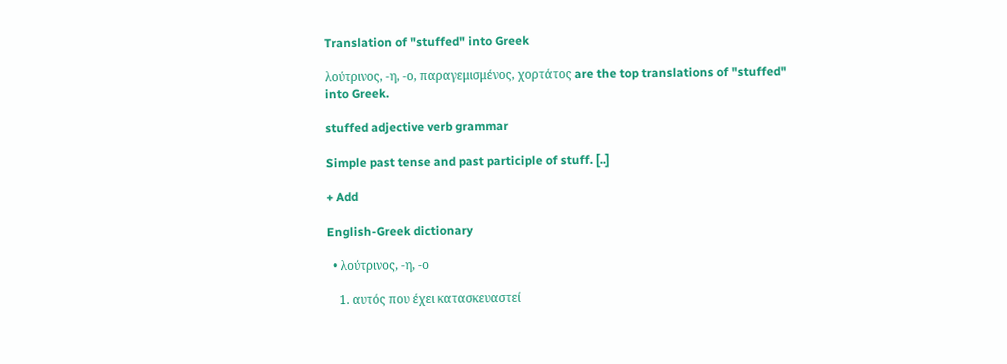Translation of "stuffed" into Greek

λούτρινος, -η, -ο, παραγεμισμένος, χορτάτος are the top translations of "stuffed" into Greek.

stuffed adjective verb grammar

Simple past tense and past participle of stuff. [..]

+ Add

English-Greek dictionary

  • λούτρινος, -η, -ο

    1. αυτός που έχει κατασκευαστεί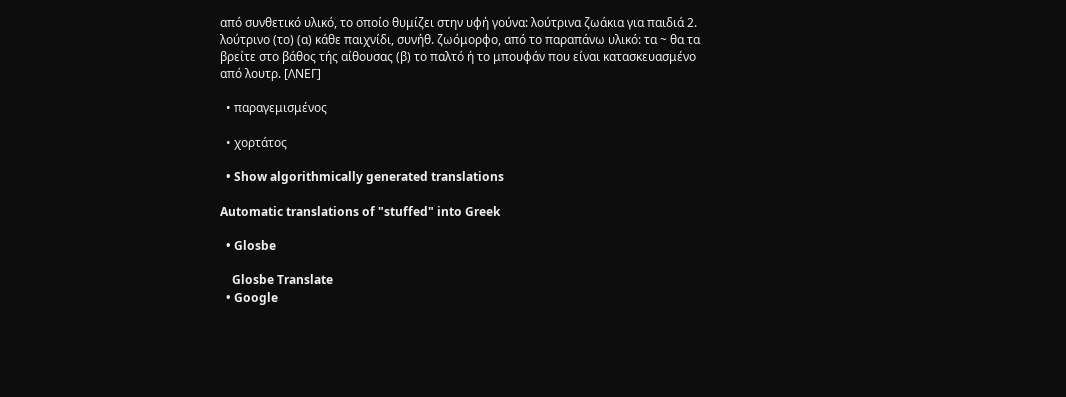από συνθετικό υλικό, το οποίο θυμίζει στην υφή γούνα: λούτρινα ζωάκια για παιδιά 2. λούτρινο (το) (α) κάθε παιχνίδι, συνήθ. ζωόμορφο, από το παραπάνω υλικό: τα ~ θα τα βρείτε στο βάθος τής αίθουσας (β) το παλτό ή το μπουφάν που είναι κατασκευασμένο από λουτρ. [ΛΝΕΓ]

  • παραγεμισμένος

  • χορτάτος

  • Show algorithmically generated translations

Automatic translations of "stuffed" into Greek

  • Glosbe

    Glosbe Translate
  • Google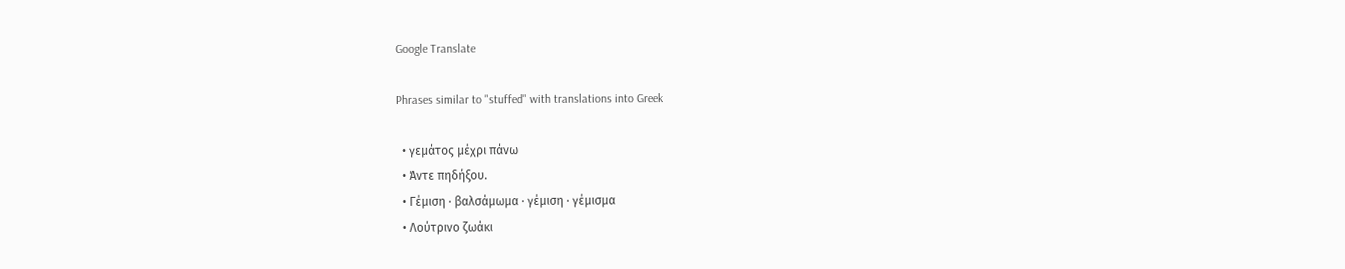Google Translate

Phrases similar to "stuffed" with translations into Greek

  • γεμάτος μέχρι πάνω
  • Άντε πηδήξου.
  • Γέμιση · βαλσάμωμα · γέμιση · γέμισμα
  • Λούτρινο ζωάκι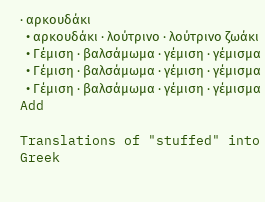· αρκουδάκι
  • αρκουδάκι · λούτρινο · λούτρινο ζωάκι
  • Γέμιση · βαλσάμωμα · γέμιση · γέμισμα
  • Γέμιση · βαλσάμωμα · γέμιση · γέμισμα
  • Γέμιση · βαλσάμωμα · γέμιση · γέμισμα
Add

Translations of "stuffed" into Greek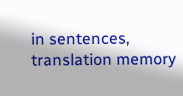in sentences, translation memory